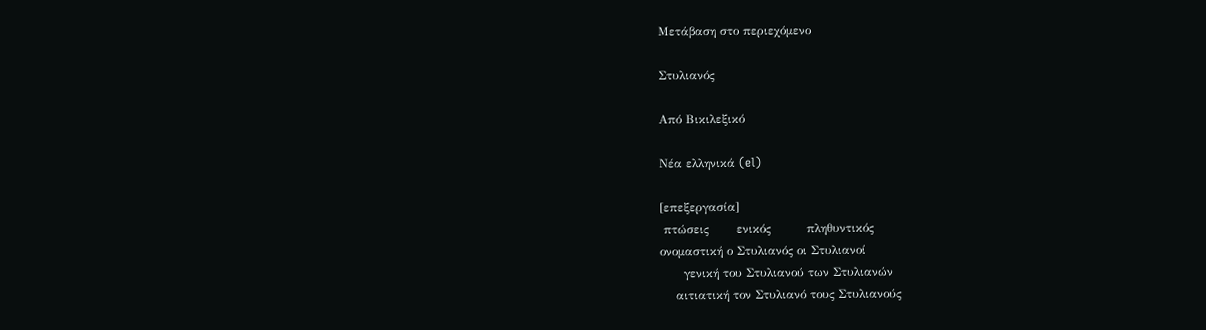Μετάβαση στο περιεχόμενο

Στυλιανός

Από Βικιλεξικό

Νέα ελληνικά (el)

[επεξεργασία]
 πτώσεις       ενικός         πληθυντικός
ονομαστική ο Στυλιανός οι Στυλιανοί
      γενική του Στυλιανού των Στυλιανών
    αιτιατική τον Στυλιανό τους Στυλιανούς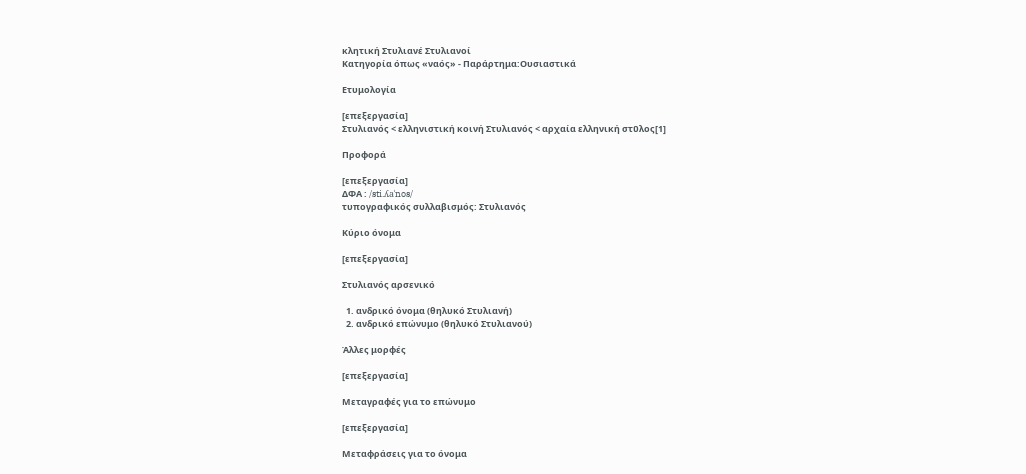κλητική Στυλιανέ Στυλιανοί
Κατηγορία όπως «ναός» - Παράρτημα:Ουσιαστικά

Ετυμολογία

[επεξεργασία]
Στυλιανός < ελληνιστική κοινή Στυλιανός < αρχαία ελληνική στῦλος[1]

Προφορά

[επεξεργασία]
ΔΦΑ : /sti.ʎaˈnos/
τυπογραφικός συλλαβισμός: Στυλιανός

Κύριο όνομα

[επεξεργασία]

Στυλιανός αρσενικό

  1. ανδρικό όνομα (θηλυκό Στυλιανή)
  2. ανδρικό επώνυμο (θηλυκό Στυλιανού)

Άλλες μορφές

[επεξεργασία]

Μεταγραφές για το επώνυμο

[επεξεργασία]

Μεταφράσεις για το όνομα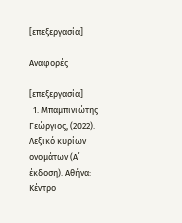[επεξεργασία]

Αναφορές

[επεξεργασία]
  1. Μπαμπινιώτης Γεώργιος, (2022). Λεξικό κυρίων ονομάτων (Α΄ έκδοση). Αθήνα: Κέντρο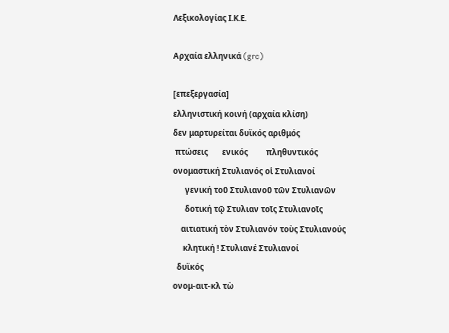Λεξικολογίας Ι.Κ.Ε.

Αρχαία ελληνικά (grc)

[επεξεργασία]
ελληνιστική κοινή (αρχαία κλίση)
δεν μαρτυρείται δυϊκός αριθμός
 πτώσεις       ενικός         πληθυντικός
ονομαστική Στυλιανός οἱ Στυλιανοί
      γενική τοῦ Στυλιανοῦ τῶν Στυλιανῶν
      δοτική τῷ Στυλιαν τοῖς Στυλιανοῖς
    αιτιατική τὸν Στυλιανόν τοὺς Στυλιανούς
     κλητική ! Στυλιανέ Στυλιανοί
  δυϊκός
ονομ-αιτ-κλ τὼ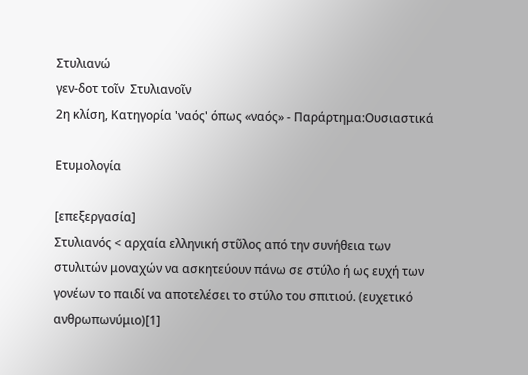Στυλιανώ
γεν-δοτ τοῖν  Στυλιανοῖν
2η κλίση, Κατηγορία 'ναός' όπως «ναός» - Παράρτημα:Ουσιαστικά

Ετυμολογία

[επεξεργασία]
Στυλιανός < αρχαία ελληνική στῦλος από την συνήθεια των στυλιτών μοναχών να ασκητεύουν πάνω σε στύλο ή ως ευχή των γονέων το παιδί να αποτελέσει το στύλο του σπιτιού. (ευχετικό ανθρωπωνύμιο)[1]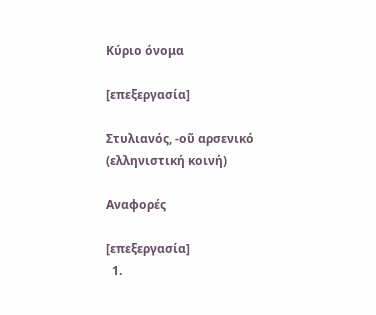Κύριο όνομα

[επεξεργασία]

Στυλιανός, -οῦ αρσενικό (ελληνιστική κοινή)

Αναφορές

[επεξεργασία]
  1.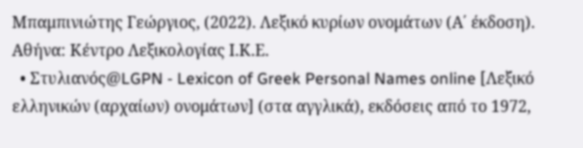Μπαμπινιώτης Γεώργιος, (2022). Λεξικό κυρίων ονομάτων (Α΄ έκδοση). Αθήνα: Κέντρο Λεξικολογίας Ι.Κ.Ε.
  • Στυλιανός@LGPN - Lexicon of Greek Personal Names online [Λεξικό ελληνικών (αρχαίων) ονομάτων] (στα αγγλικά), εκδόσεις από το 1972,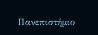Πανεπιστήμιο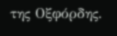της Οξφόρδης.